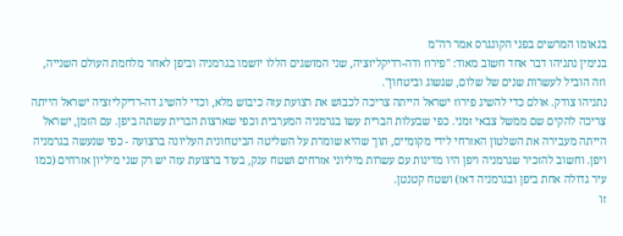בנאומו המרשים בפני הקונגרס אמר רה"מ
בנימין נתניהו דבר אחד חשוב מאוד: "פירוז ודה-רדיקליזציה, שני המושגים הללו יושמו בגרמניה וביפן לאחר מלחמת העולם השנייה, וזה הוביל לעשרות שנים של שלום, שגשוג וביטחון".
נתניהו צודק. אולם כדי להשיג פירוז ישראל הייתה צריכה לכבוש את רצועת עזה כיבוש מלא, וכדי להשיג דה-רדיקליזציה ישראל הייתה צריכה להקים שם ממשל צבאי זמני. כפי שבעלות הברית עשו בגרמניה המערבית וכפי שארצות הברית עשתה ביפן. עם הזמן, ישראל הייתה מעבירה את השלטון האזרחי לידי מקומיים, תוך שהיא שומרת על השליטה הביטחונית העליונה ברצועה - כפי שנעשה בגרמניה ויפן. וחשוב להזכיר שגרמניה ויפן היו מדינות עם עשרות מיליוני אזרחים ושטח ענק, בעוד ברצועת עזה יש רק שני מיליון אזרחים (כמו עיר גדולה אחת ביפן ובגרמניה דאז) ושטח קטנטן.
זו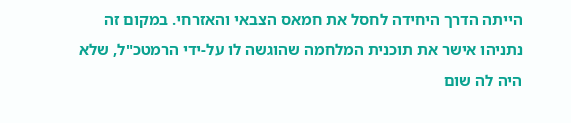הייתה הדרך היחידה לחסל את חמאס הצבאי והאזרחי. במקום זה נתניהו אישר את תוכנית המלחמה שהוגשה לו על-ידי הרמטכ"ל, שלא היה לה שום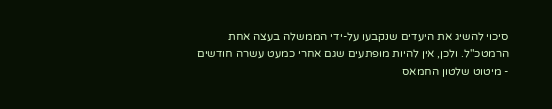סיכוי להשיג את היעדים שנקבעו על-ידי הממשלה בעצה אחת הרמטכ"ל. ולכן, אין להיות מופתעים שגם אחרי כמעט עשרה חודשים - מיטוט שלטון החמאס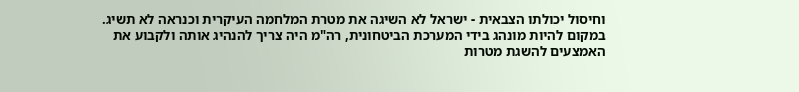וחיסול יכולתו הצבאית - ישראל לא השיגה את מטרת המלחמה העיקרית וכנראה לא תשיג.
במקום להיות מונהג בידי המערכת הביטחונית, רה"מ היה צריך להנהיג אותה ולקבוע את האמצעים להשגת מטרות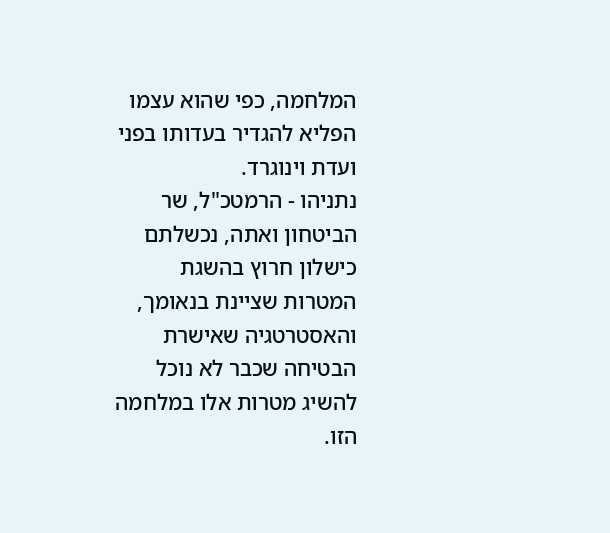המלחמה, כפי שהוא עצמו הפליא להגדיר בעדותו בפני
ועדת וינוגרד.
נתניהו - הרמטכ"ל, שר הביטחון ואתה, נכשלתם כישלון חרוץ בהשגת המטרות שציינת בנאומך, והאסטרטגיה שאישרת הבטיחה שכבר לא נוכל להשיג מטרות אלו במלחמה הזו.